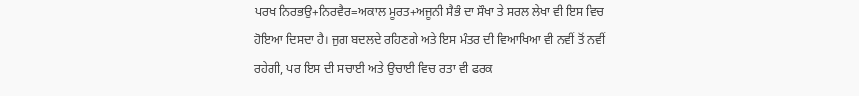ਪਰਖ ਨਿਰਭਉ+ਨਿਰਵੈਰ=ਅਕਾਲ ਮੂਰਤ+ਅਜੂਨੀ ਸੈਭੰ ਦਾ ਸੌਖਾ ਤੇ ਸਰਲ ਲੇਖਾ ਵੀ ਇਸ ਵਿਚ ਹੋਇਆ ਦਿਸਦਾ ਹੈ। ਜੁਗ ਬਦਲਦੇ ਰਹਿਣਗੇ ਅਤੇ ਇਸ ਮੰਤਰ ਦੀ ਵਿਆਖਿਆ ਵੀ ਨਵੀਂ ਤੋਂ ਨਵੀਂ ਰਹੇਗੀ, ਪਰ ਇਸ ਦੀ ਸਚਾਈ ਅਤੇ ਉਚਾਈ ਵਿਚ ਰਤਾ ਵੀ ਫਰਕ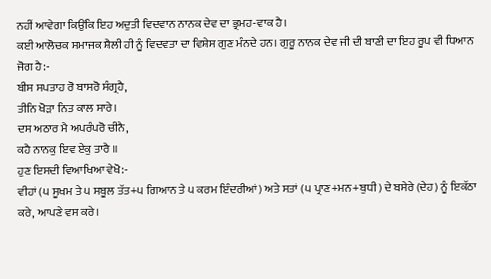ਨਹੀਂ ਆਵੇਗਾ ਕਿਉਂਕਿ ਇਹ ਅਦੁਤੀ ਵਿਦਵਾਨ ਨਾਨਕ ਦੇਵ ਦਾ ਭ੍ਰਮਹ-ਵਾਕ ਹੈ।
ਕਈ ਆਲੋਚਕ ਸਮਾਜਕ ਸ਼ੈਲੀ ਹੀ ਨੂੰ ਵਿਦਵਤਾ ਦਾ ਵਿਸ਼ੇਸ ਗੁਣ ਮੰਨਦੇ ਹਨ। ਗੁਰੂ ਨਾਨਕ ਦੇਵ ਜੀ ਦੀ ਬਾਣੀ ਦਾ ਇਹ ਰੂਪ ਵੀ ਧਿਆਨ ਜੋਗ ਹੈ:-
ਬੀਸ ਸਪਤਾਹ ਰੋ ਬਾਸਰੋ ਸੰਗ੍ਰਹੈ,
ਤੀਨਿ ਖੋੜਾ ਨਿਤ ਕਾਲ ਸਾਰੇ।
ਦਸ ਅਠਾਰ ਮੈ ਅਪਰੰਪਰੋ ਚੀਨੈ,
ਕਹੈ ਨਾਨਕੁ ਇਵ ਏਕੁ ਤਾਰੈ ॥
ਹੁਣ ਇਸਦੀ ਵਿਆਖਿਆ ਵੇਖੋ:-
ਵੀਹਾਂ (੫ ਸੂਖਮ ਤੇ ੫ ਸਬੂਲ ਤੱਤ+੫ ਗਿਆਨ ਤੇ ੫ ਕਰਮ ਇੰਦਰੀਆਂ) ਅਤੇ ਸਤਾਂ (੫ ਪ੍ਰਾਣ+ਮਨ+ਬੁਧੀ) ਦੇ ਬਸੇਰੇ (ਦੇਹ) ਨੂੰ ਇਕੱਠਾ ਕਰੇ, ਆਪਣੇ ਵਸ ਕਰੇ।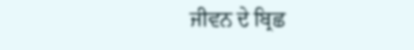ਜੀਵਨ ਦੇ ਬ੍ਰਿਛ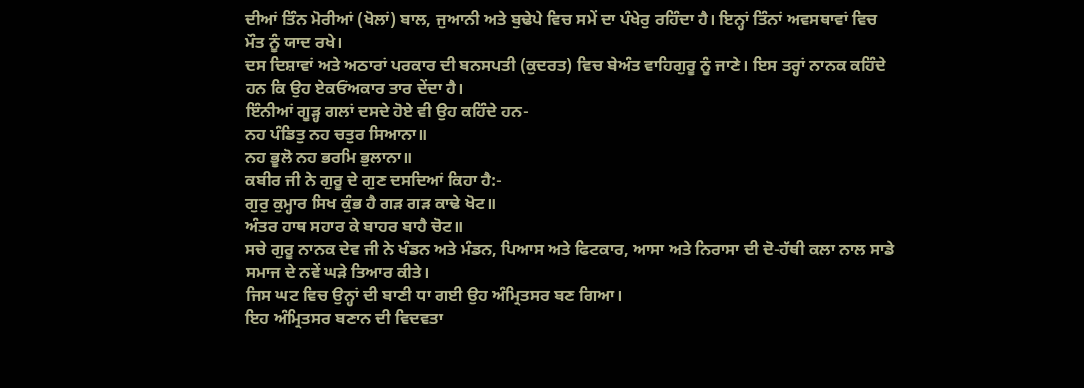ਦੀਆਂ ਤਿੰਨ ਮੋਰੀਆਂ (ਖੋਲਾਂ) ਬਾਲ, ਜੁਆਨੀ ਅਤੇ ਬੁਢੇਪੇ ਵਿਚ ਸਮੇਂ ਦਾ ਪੰਖੇਰੁ ਰਹਿੰਦਾ ਹੈ। ਇਨ੍ਹਾਂ ਤਿੰਨਾਂ ਅਵਸਥਾਵਾਂ ਵਿਚ ਮੌਤ ਨੂੰ ਯਾਦ ਰਖੇ।
ਦਸ ਦਿਸ਼ਾਵਾਂ ਅਤੇ ਅਠਾਰਾਂ ਪਰਕਾਰ ਦੀ ਬਨਸਪਤੀ (ਕੁਦਰਤ) ਵਿਚ ਬੇਅੰਤ ਵਾਹਿਗੁਰੂ ਨੂੰ ਜਾਣੇ। ਇਸ ਤਰ੍ਹਾਂ ਨਾਨਕ ਕਹਿੰਦੇ ਹਨ ਕਿ ਉਹ ਏਕਓਂਅਕਾਰ ਤਾਰ ਦੇਂਦਾ ਹੈ।
ਇੰਨੀਆਂ ਗੂੜ੍ਹ ਗਲਾਂ ਦਸਦੇ ਹੋਏ ਵੀ ਉਹ ਕਹਿੰਦੇ ਹਨ-
ਨਹ ਪੰਡਿਤੁ ਨਹ ਚਤੁਰ ਸਿਆਨਾ॥
ਨਹ ਭੂਲੋ ਨਹ ਭਰਮਿ ਭੁਲਾਨਾ॥
ਕਬੀਰ ਜੀ ਨੇ ਗੁਰੂ ਦੇ ਗੁਣ ਦਸਦਿਆਂ ਕਿਹਾ ਹੈ:-
ਗੁਰੁ ਕੁਮ੍ਹਾਰ ਸਿਖ ਕੁੰਭ ਹੈ ਗੜ ਗੜ ਕਾਢੇ ਖੋਟ॥
ਅੰਤਰ ਹਾਥ ਸਹਾਰ ਕੇ ਬਾਹਰ ਬਾਹੈ ਚੋਟ॥
ਸਚੇ ਗੁਰੂ ਨਾਨਕ ਦੇਵ ਜੀ ਨੇ ਖੰਡਨ ਅਤੇ ਮੰਡਨ, ਪਿਆਸ ਅਤੇ ਫਿਟਕਾਰ, ਆਸਾ ਅਤੇ ਨਿਰਾਸਾ ਦੀ ਦੋ-ਹੱਥੀ ਕਲਾ ਨਾਲ ਸਾਡੇ ਸਮਾਜ ਦੇ ਨਵੇਂ ਘੜੇ ਤਿਆਰ ਕੀਤੇ।
ਜਿਸ ਘਟ ਵਿਚ ਉਨ੍ਹਾਂ ਦੀ ਬਾਣੀ ਧਾ ਗਈ ਉਹ ਅੰਮ੍ਰਿਤਸਰ ਬਣ ਗਿਆ।
ਇਹ ਅੰਮ੍ਰਿਤਸਰ ਬਣਾਨ ਦੀ ਵਿਦਵਤਾ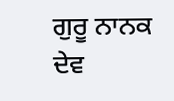ਗੁਰੂ ਨਾਨਕ ਦੇਵ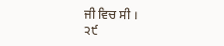ਜੀ ਵਿਚ ਸੀ ।
੨੯